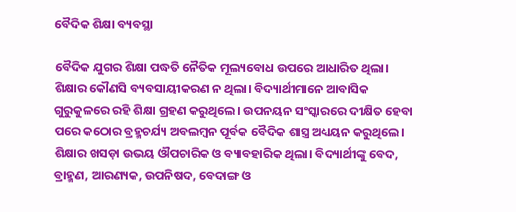ବୈଦିକ ଶିକ୍ଷା ବ୍ୟବସ୍ଥା

ବୈଦିକ ଯୁଗର ଶିକ୍ଷା ପଦ୍ଧତି ନୈତିକ ମୂଲ୍ୟବୋଧ ଉପରେ ଆଧାରିତ ଥିଲା। ଶିକ୍ଷାର କୌଣସି ବ୍ୟବସାୟୀକରଣ ନ ଥିଲା। ବିଦ୍ୟାର୍ଥୀମାନେ ଆବାସିକ ଗୁରୁକୁଳରେ ରହି ଶିକ୍ଷା ଗ୍ରହଣ କରୁଥିଲେ। ଉପନୟନ ସଂସ୍କାରରେ ଦୀକ୍ଷିତ ହେବା ପରେ କଠୋର ବ୍ରହ୍ମଚର୍ଯ୍ୟ ଅବଲମ୍ବନ ପୂର୍ବକ ବୈଦିକ ଶାସ୍ତ୍ର ଅଧ୍ୟୟନ କରୁଥିଲେ। ଶିକ୍ଷାର ଖସଡ଼ା ଉଭୟ ଔପଚାରିକ ଓ ବ୍ୟାବହାରିକ ଥିଲା। ବିଦ୍ୟାର୍ଥୀଙ୍କୁ ବେଦ, ବ୍ରାହ୍ମଣ, ଆରଣ୍ୟକ, ଉପନିଷଦ, ବେଦାଙ୍ଗ ଓ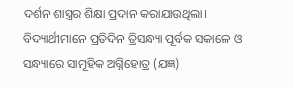ଦର୍ଶନ ଶାସ୍ତ୍ରର ଶିକ୍ଷା ପ୍ରଦାନ କରାଯାଉଥିଲା। ବିଦ୍ୟାର୍ଥୀମାନେ ପ୍ରତିଦିନ ତ୍ରିସନ୍ଧ୍ୟା ପୂର୍ବକ ସକାଳେ ଓ ସନ୍ଧ୍ୟାରେ ସାମୂହିକ ଅଗ୍ନିହୋତ୍ର (ଯଜ୍ଞ)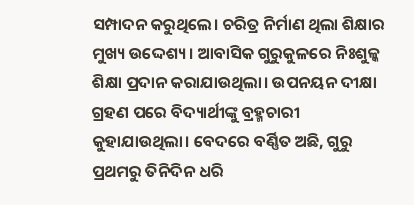ସମ୍ପାଦନ କରୁଥିଲେ। ଚରିତ୍ର ନିର୍ମାଣ ଥିଲା ଶିକ୍ଷାର ମୁଖ୍ୟ ଉଦ୍ଦେଶ୍ୟ। ଆବାସିକ ଗୁରୁକୁଳରେ ନିଃଶୁଳ୍କ ଶିକ୍ଷା ପ୍ରଦାନ କରାଯାଉଥିଲା। ଉପନୟନ ଦୀକ୍ଷା ଗ୍ରହଣ ପରେ ବିଦ୍ୟାର୍ଥୀଙ୍କୁ ବ୍ରହ୍ମଚାରୀ କୁହାଯାଉଥିଲା। ବେଦରେ ବର୍ଣ୍ଣିତ ଅଛି, ଗୁରୁ ପ୍ରଥମରୁ ତିନିଦିନ ଧରି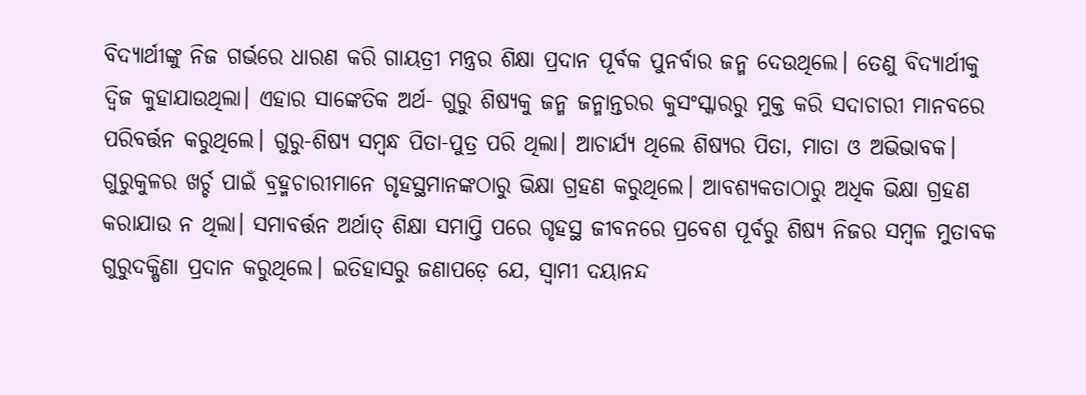ବିଦ୍ୟାର୍ଥୀଙ୍କୁ ନିଜ ଗର୍ଭରେ ଧାରଣ କରି ଗାୟତ୍ରୀ ମନ୍ତ୍ରର ଶିକ୍ଷା ପ୍ରଦାନ ପୂର୍ବକ ପୁନର୍ବାର ଜନ୍ମ ଦେଉଥିଲେ। ତେଣୁ ବିଦ୍ୟାର୍ଥୀକୁ ଦ୍ବିଜ କୁହାଯାଉଥିଲା। ଏହାର ସାଙ୍କେତିକ ଅର୍ଥ- ଗୁରୁ ଶିଷ୍ୟକୁ ଜନ୍ମ ଜନ୍ମାନ୍ତରର କୁସଂସ୍କାରରୁ ମୁକ୍ତ କରି ସଦାଚାରୀ ମାନବରେ ପରିବର୍ତ୍ତନ କରୁଥିଲେ। ଗୁରୁ-ଶିଷ୍ୟ ସମ୍ବନ୍ଧ ପିତା-ପୁତ୍ର ପରି ଥିଲା। ଆଚାର୍ଯ୍ୟ ଥିଲେ ଶିଷ୍ୟର ପିତା, ମାତା ଓ ଅଭିଭାବକ। ଗୁରୁକୁଳର ଖର୍ଚ୍ଚ ପାଇଁ ବ୍ରହ୍ମଚାରୀମାନେ ଗୃହସ୍ଥମାନଙ୍କଠାରୁ ଭିକ୍ଷା ଗ୍ରହଣ କରୁଥିଲେ। ଆବଶ୍ୟକତାଠାରୁ ଅଧିକ ଭିକ୍ଷା ଗ୍ରହଣ କରାଯାଉ ନ ଥିଲା। ସମାବର୍ତ୍ତନ ଅର୍ଥାତ୍‌ ଶିକ୍ଷା ସମାପ୍ତି ପରେ ଗୃହସ୍ଥ ଜୀବନରେ ପ୍ରବେଶ ପୂର୍ବରୁ ଶିଷ୍ୟ ନିଜର ସମ୍ବଳ ମୁତାବକ ଗୁରୁଦକ୍ଷିଣା ପ୍ରଦାନ କରୁଥିଲେ। ଇତିହାସରୁ ଜଣାପଡ଼େ ଯେ, ସ୍ବାମୀ ଦୟାନନ୍ଦ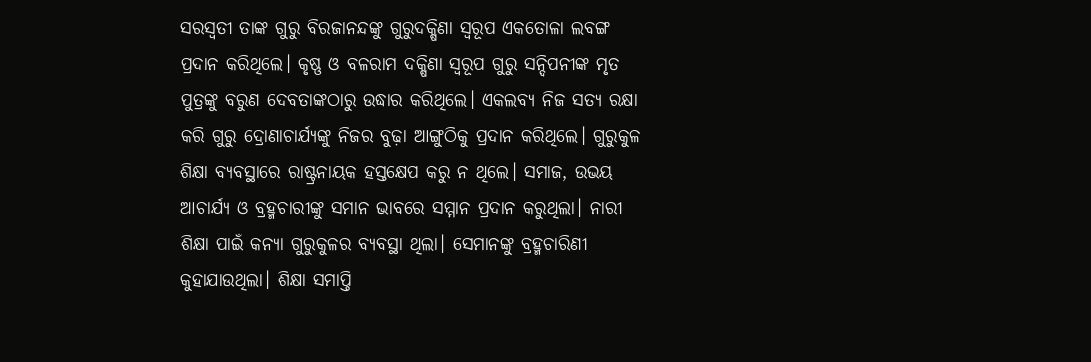ସରସ୍ବତୀ ତାଙ୍କ ଗୁରୁ ବିରଜାନନ୍ଦଙ୍କୁ ଗୁରୁଦକ୍ଷିଣା ସ୍ବରୂପ ଏକତୋଳା ଲବଙ୍ଗ ପ୍ରଦାନ କରିଥିଲେ। କୃଷ୍ଣ ଓ ବଳରାମ ଦକ୍ଷିଣା ସ୍ବରୂପ ଗୁରୁ ସନ୍ଦିପନୀଙ୍କ ମୃତ ପୁତ୍ରଙ୍କୁ ବରୁଣ ଦେବତାଙ୍କଠାରୁ ଉଦ୍ଧାର କରିଥିଲେ। ଏକଲବ୍ୟ ନିଜ ସତ୍ୟ ରକ୍ଷା କରି ଗୁରୁ ଦ୍ରୋଣାଚାର୍ଯ୍ୟଙ୍କୁ ନିଜର ବୁଢ଼ା ଆଙ୍ଗୁଠିକୁ ପ୍ରଦାନ କରିଥିଲେ। ଗୁରୁକୁଳ ଶିକ୍ଷା ବ୍ୟବସ୍ଥାରେ ରାଷ୍ଟ୍ରନାୟକ ହସ୍ତକ୍ଷେପ କରୁ ନ ଥିଲେ। ସମାଜ, ଉଭୟ ଆଚାର୍ଯ୍ୟ ଓ ବ୍ରହ୍ମଚାରୀଙ୍କୁ ସମାନ ଭାବରେ ସମ୍ମାନ ପ୍ରଦାନ କରୁଥିଲା। ନାରୀ ଶିକ୍ଷା ପାଇଁ କନ୍ୟା ଗୁରୁକୁଳର ବ୍ୟବସ୍ଥା ଥିଲା। ସେମାନଙ୍କୁ ବ୍ରହ୍ମଚାରିଣୀ କୁହାଯାଉଥିଲା। ଶିକ୍ଷା ସମାପ୍ତି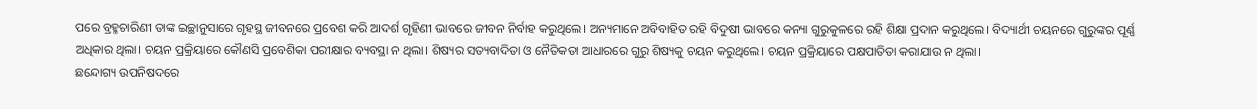ପରେ ବ୍ରହ୍ମଚାରିଣୀ ତାଙ୍କ ଇଚ୍ଛାନୁସାରେ ଗୃହସ୍ଥ ଜୀବନରେ ପ୍ରବେଶ କରି ଆଦର୍ଶ ଗୃହିଣୀ ଭାବରେ ଜୀବନ ନିର୍ବାହ କରୁଥିଲେ। ଅନ୍ୟମାନେ ଅବିବାହିତ ରହି ବିଦୁଷୀ ଭାବରେ କନ୍ୟା ଗୁରୁକୁଳରେ ରହି ଶିକ୍ଷା ପ୍ରଦାନ କରୁଥିଲେ। ବିଦ୍ୟାର୍ଥୀ ଚୟନରେ ଗୁରୁଙ୍କର ପୂର୍ଣ୍ଣ ଅଧିକାର ଥିଲା। ଚୟନ ପ୍ରକ୍ରିୟାରେ କୌଣସି ପ୍ରବେଶିକା ପରୀକ୍ଷାର ବ୍ୟବସ୍ଥା ନ ଥିଲା। ଶିଷ୍ୟର ସତ୍ୟବାଦିତା ଓ ନୈତିକତା ଆଧାରରେ ଗୁରୁ ଶିଷ୍ୟକୁ ଚୟନ କରୁଥିଲେ। ଚୟନ ପ୍ରକ୍ରିୟାରେ ପକ୍ଷପାତିତା କରାଯାଉ ନ ଥିଲା।
ଛନ୍ଦୋଗ୍ୟ ଉପନିଷଦରେ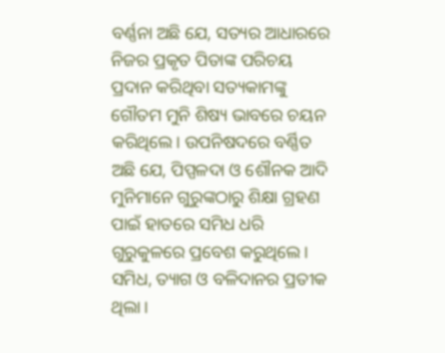ବର୍ଣ୍ଣନା ଅଛି ଯେ, ସତ୍ୟର ଆଧାରରେ ନିଜର ପ୍ରକୃତ ପିତାଙ୍କ ପରିଚୟ ପ୍ରଦାନ କରିଥିବା ସତ୍ୟକାମଙ୍କୁ ଗୌତମ ମୁନି ଶିଷ୍ୟ ଭାବରେ ଚୟନ କରିଥିଲେ। ଉପନିଷଦରେ ବର୍ଣ୍ଣିତ ଅଛି ଯେ, ପିପ୍ପଳଦା ଓ ଶୌନକ ଆଦି ମୁନିମାନେ ଗୁରୁଙ୍କଠାରୁ ଶିକ୍ଷା ଗ୍ରହଣ ପାଇଁ ହାତରେ ସମିଧ ଧରି ଗୁରୁକୁଳରେ ପ୍ରବେଶ କରୁଥିଲେ। ସମିଧ, ତ୍ୟାଗ ଓ ବଳିଦାନର ପ୍ରତୀକ ଥିଲା।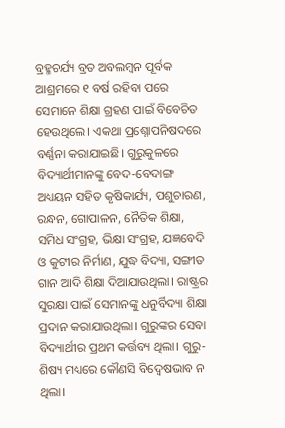ବ୍ରହ୍ମଚର୍ଯ୍ୟ ବ୍ରତ ଅବଲମ୍ବନ ପୂର୍ବକ ଆଶ୍ରମରେ ୧ ବର୍ଷ ରହିବା ପରେ ସେମାନେ ଶିକ୍ଷା ଗ୍ରହଣ ପାଇଁ ବିବେଚିତ ହେଉଥିଲେ। ଏକଥା ପ୍ରଶ୍ନୋପନିଷଦରେ ବର୍ଣ୍ଣନା କରାଯାଇଛି। ଗୁରୁକୁଳରେ ବିଦ୍ୟାର୍ଥୀମାନଙ୍କୁ ବେଦ-ବେଦାଙ୍ଗ ଅଧ୍ୟୟନ ସହିତ କୃଷିକାର୍ଯ୍ୟ, ପଶୁଚାରଣ, ରନ୍ଧନ, ଗୋପାଳନ, ନୈତିକ ଶିକ୍ଷା, ସମିଧ ସଂଗ୍ରହ, ଭିକ୍ଷା ସଂଗ୍ରହ, ଯଜ୍ଞବେଦି ଓ କୁଟୀର ନିର୍ମାଣ, ଯୁଦ୍ଧ ବିଦ୍ୟା, ସଙ୍ଗୀତ ଗାନ ଆଦି ଶିକ୍ଷା ଦିଆଯାଉଥିଲା। ରାଷ୍ଟ୍ରର ସୁରକ୍ଷା ପାଇଁ ସେମାନଙ୍କୁ ଧନୁର୍ବିଦ୍ୟା ଶିକ୍ଷା ପ୍ରଦାନ କରାଯାଉଥିଲା। ଗୁରୁଙ୍କର ସେବା ବିଦ୍ୟାର୍ଥୀର ପ୍ରଥମ କର୍ତ୍ତବ୍ୟ ଥିଲା। ଗୁରୁ-ଶିଷ୍ୟ ମଧ୍ୟରେ କୌଣସି ବିଦ୍ବେଷଭାବ ନ ଥିଲା।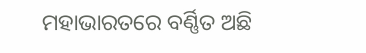ମହାଭାରତରେ ବର୍ଣ୍ଣିତ ଅଛି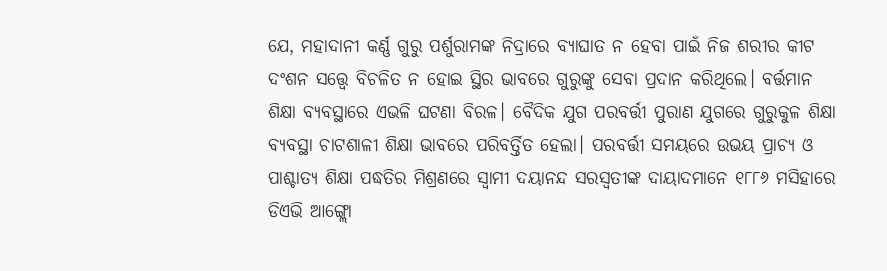ଯେ, ମହାଦାନୀ କର୍ଣ୍ଣ ଗୁରୁ ପର୍ଶୁରାମଙ୍କ ନିଦ୍ରାରେ ବ୍ୟାଘାତ ନ ହେବା ପାଇଁ ନିଜ ଶରୀର କୀଟ ଦଂଶନ ସତ୍ତ୍ବେ ବିଚଳିତ ନ ହୋଇ ସ୍ଥିର ଭାବରେ ଗୁରୁଙ୍କୁ ସେବା ପ୍ରଦାନ କରିଥିଲେ। ବର୍ତ୍ତମାନ ଶିକ୍ଷା ବ୍ୟବସ୍ଥାରେ ଏଭଳି ଘଟଣା ବିରଳ। ବୈଦିକ ଯୁଗ ପରବର୍ତ୍ତୀ ପୁରାଣ ଯୁଗରେ ଗୁରୁକୁଳ ଶିକ୍ଷା ବ୍ୟବସ୍ଥା ଚାଟଶାଳୀ ଶିକ୍ଷା ଭାବରେ ପରିବର୍ତ୍ତିତ ହେଲା। ପରବର୍ତ୍ତୀ ସମୟରେ ଉଭୟ ପ୍ରାଚ୍ୟ ଓ ପାଶ୍ଚାତ୍ୟ ଶିକ୍ଷା ପଦ୍ଧତିର ମିଶ୍ରଣରେ ସ୍ବାମୀ ଦୟାନନ୍ଦ ସରସ୍ବତୀଙ୍କ ଦାୟାଦମାନେ ୧୮୮୬ ମସିହାରେ ଡିଏଭି ଆଙ୍ଗ୍ଲୋ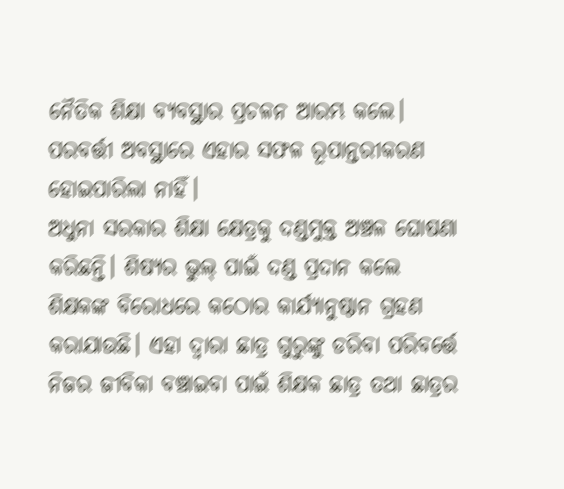ନୈତିକ ଶିକ୍ଷା ବ୍ୟବସ୍ଥାର ପ୍ରଚଳନ ଆରମ୍ଭ କଲେ। ପରବର୍ତ୍ତୀ ଅବସ୍ଥାରେ ଏହାର ସଫଳ ରୂପାନ୍ତରୀକରଣ ହୋଇପାରିଲା ନାହିଁ।
ଅଧୁନା ସରକାର ଶିକ୍ଷା କ୍ଷେତ୍ରକୁ ଦଣ୍ଡମୁକ୍ତ ଅଞ୍ଚଳ ଘୋଷଣା କରିଛନ୍ତି। ଶିଷ୍ୟର ଭୁଲ୍‌ ପାଇଁ ଦଣ୍ଡ ପ୍ରଦାନ କଲେ ଶିକ୍ଷକଙ୍କ ବିରୋଧରେ କଠୋର କାର୍ଯ୍ୟାନୁଷ୍ଠାନ ଗ୍ରହଣ କରାଯାଉଛି। ଏହା ଦ୍ବାରା ଛାତ୍ର ଗୁରୁଙ୍କୁ ଡରିବା ପରିବର୍ତ୍ତେ ନିଜର ଜୀବିକା ବଞ୍ଚାଇବା ପାଇଁ ଶିକ୍ଷକ ଛାତ୍ର ତଥା ଛାତ୍ରର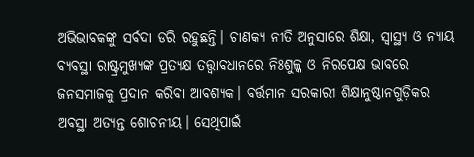ଅଭିଭାବକଙ୍କୁ ସର୍ବଦା ଡରି ରହୁଛନ୍ତି। ଚାଣକ୍ୟ ନୀତି ଅନୁସାରେ ଶିକ୍ଷା, ସ୍ବାସ୍ଥ୍ୟ ଓ ନ୍ୟାୟ ବ୍ୟବସ୍ଥା ରାଷ୍ଟ୍ରମୁଖ୍ୟଙ୍କ ପ୍ରତ୍ୟକ୍ଷ ତତ୍ତ୍ୱାବଧାନରେ ନିଃଶୁଳ୍କ ଓ ନିରପେକ୍ଷ ଭାବରେ ଜନସମାଜକୁ ପ୍ରଦାନ କରିବା ଆବଶ୍ୟକ। ବର୍ତ୍ତମାନ ସରକାରୀ ଶିକ୍ଷାନୁଷ୍ଠାନଗୁଡ଼ିକର ଅବସ୍ଥା ଅତ୍ୟନ୍ତ ଶୋଚନୀୟ। ସେଥିପାଇଁ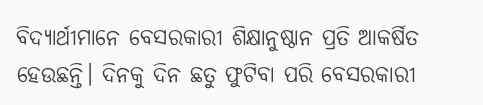ବିଦ୍ୟାର୍ଥୀମାନେ ବେସରକାରୀ ଶିକ୍ଷାନୁଷ୍ଠାନ ପ୍ରତି ଆକର୍ଷିତ ହେଉଛନ୍ତି। ଦିନକୁ ଦିନ ଛତୁ ଫୁଟିବା ପରି ବେସରକାରୀ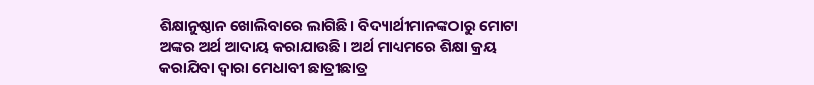ଶିକ୍ଷାନୁଷ୍ଠାନ ଖୋଲିବାରେ ଲାଗିଛି। ବିଦ୍ୟାର୍ଥୀମାନଙ୍କଠାରୁ ମୋଟା ଅଙ୍କର ଅର୍ଥ ଆଦାୟ କରାଯାଉଛି। ଅର୍ଥ ମାଧ୍ୟମରେ ଶିକ୍ଷା କ୍ରୟ କରାଯିବା ଦ୍ବାରା ମେଧାବୀ ଛାତ୍ରୀଛାତ୍ର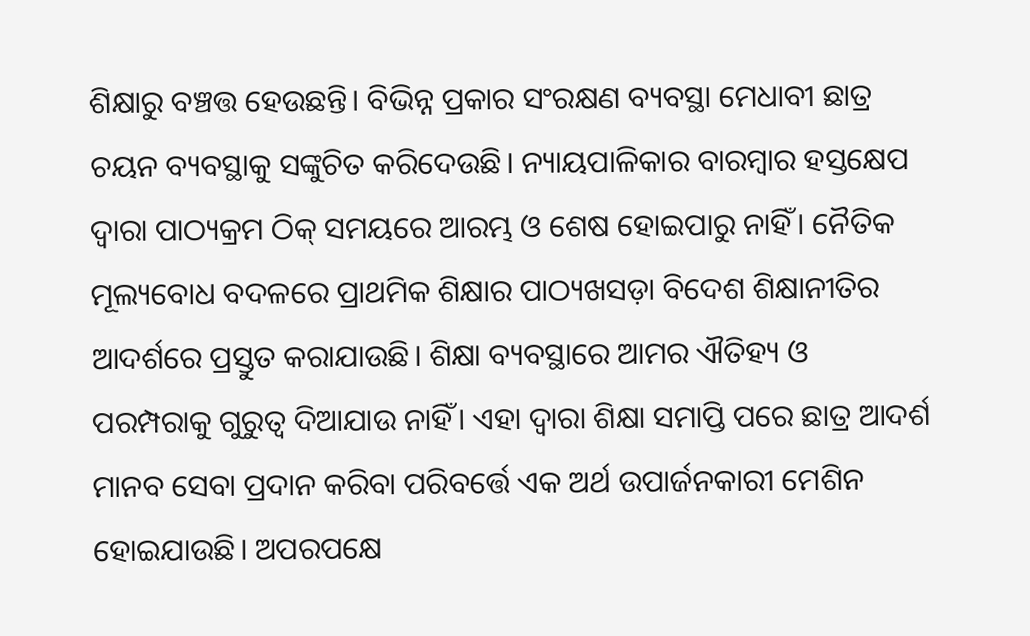ଶିକ୍ଷାରୁ ବଞ୍ଚତ୍ତ ହେଉଛନ୍ତି। ବିଭିନ୍ନ ପ୍ରକାର ସଂରକ୍ଷଣ ବ୍ୟବସ୍ଥା ମେଧାବୀ ଛାତ୍ର ଚୟନ ବ୍ୟବସ୍ଥାକୁ ସଙ୍କୁଚିତ କରିଦେଉଛି। ନ୍ୟାୟପାଳିକାର ବାରମ୍ବାର ହସ୍ତକ୍ଷେପ ଦ୍ବାରା ପାଠ୍ୟକ୍ରମ ଠିକ୍‌ ସମୟରେ ଆରମ୍ଭ ଓ ଶେଷ ହୋଇପାରୁ ନାହିଁ। ନୈତିକ ମୂଲ୍ୟବୋଧ ବଦଳରେ ପ୍ରାଥମିକ ଶିକ୍ଷାର ପାଠ୍ୟଖସଡ଼ା ବିଦେଶ ଶିକ୍ଷାନୀତିର ଆଦର୍ଶରେ ପ୍ରସ୍ତୁତ କରାଯାଉଛି। ଶିକ୍ଷା ବ୍ୟବସ୍ଥାରେ ଆମର ଐତିହ୍ୟ ଓ ପରମ୍ପରାକୁ ଗୁରୁତ୍ୱ ଦିଆଯାଉ ନାହିଁ। ଏହା ଦ୍ବାରା ଶିକ୍ଷା ସମାପ୍ତି ପରେ ଛାତ୍ର ଆଦର୍ଶ ମାନବ ସେବା ପ୍ରଦାନ କରିବା ପରିବର୍ତ୍ତେ ଏକ ଅର୍ଥ ଉପାର୍ଜନକାରୀ ମେଶିନ ହୋଇଯାଉଛି। ଅପରପକ୍ଷେ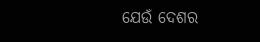ଯେଉଁ ଦେଶର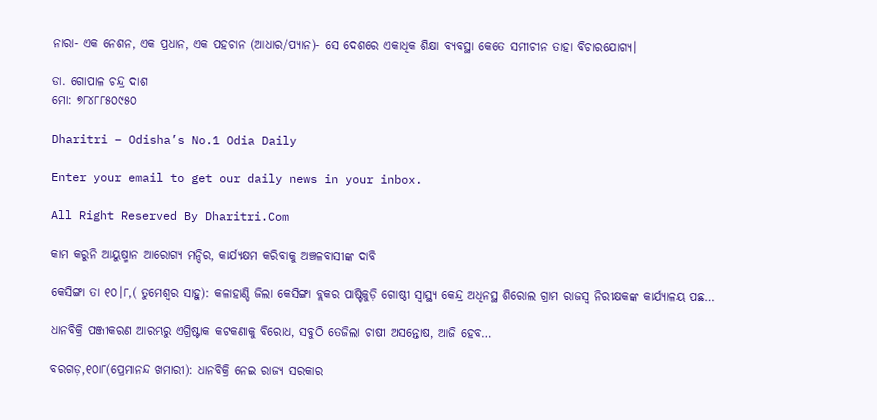ନାରା- ଏକ ନେଶନ, ଏକ ପ୍ରଧାନ, ଏକ ପହଚାନ (ଆଧାର/ପ୍ୟାନ)- ସେ ଦେଶରେ ଏକାଧିକ ଶିକ୍ଷା ବ୍ୟବସ୍ଥା କେତେ ସମୀଚୀନ ତାହା ବିଚାରଯୋଗ୍ୟ।

ଡା. ଗୋପାଳ ଚନ୍ଦ୍ର ଦାଶ
ମୋ: ୭୮୪୮୮୫୦୯୫୦

Dharitri – Odisha’s No.1 Odia Daily

Enter your email to get our daily news in your inbox.

All Right Reserved By Dharitri.Com

କାମ କରୁନି ଆୟୁଷ୍ମାନ ଆରୋଗ୍ୟ ମନ୍ଦିର, କାର୍ଯ୍ୟକ୍ଷମ କରିବାକୁ ଅଞ୍ଚଳବାସୀଙ୍କ ଦାବି

କେସିଙ୍ଗା ତା ୧୦।୮,( ତୁମେଶ୍ୱର ସାହୁ): କଳାହାଣ୍ଡି ଜିଲା କେସିଙ୍ଗା ବ୍ଲକର ପାଷ୍ଟିକୁଡ଼ି ଗୋଷ୍ଠୀ ସ୍ବାସ୍ଥ୍ୟ କେନ୍ଦ୍ର ଅଧିନସ୍ଥ ଶିରୋଲ ଗ୍ରାମ ରାଜସ୍ବ ନିରୀକ୍ଷକଙ୍କ କାର୍ଯ୍ୟାଳୟ ପଛ…

ଧାନବିକ୍ରି ପଞ୍ଜୀକରଣ ଆରମ୍ଭରୁ ଏଗ୍ରିଷ୍ଟାକ କଟକଣାକୁ ବିରୋଧ, ସବୁଠି ତେଜିଲା ଚାଷୀ ଅସନ୍ତୋଷ, ଆଜି ହେବ…

ବରଗଡ଼,୧୦ା୮(ପ୍ରେମାନନ୍ଦ ଖମାରୀ): ଧାନବିକ୍ରି ନେଇ ରାଜ୍ୟ ସରକାର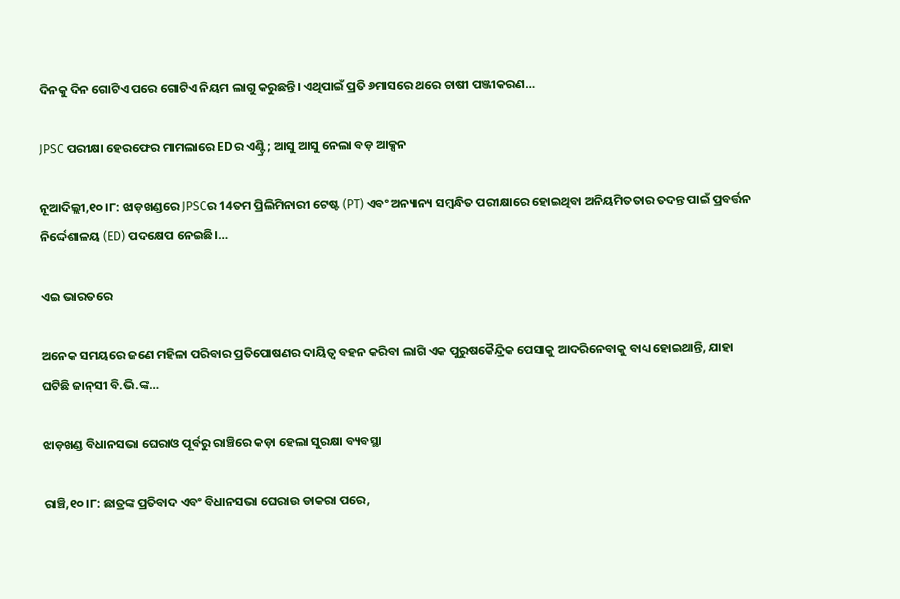ଦିନକୁ ଦିନ ଗୋଟିଏ ପରେ ଗୋଟିଏ ନିୟମ ଲାଗୁ କରୁଛନ୍ତି। ଏଥିପାଇଁ ପ୍ରତି ୬ମାସରେ ଥରେ ଚାଷୀ ପଞ୍ଜୀକରଣ…

JPSC ପରୀକ୍ଷା ହେରଫେର ମାମଲାରେ EDର ଏଣ୍ଟ୍ରି; ଆସୁ ଆସୁ ନେଲା ବଡ଼ ଆକ୍ସନ

ନୂଆଦିଲ୍ଲୀ,୧୦।୮: ଝାଡ଼ଖଣ୍ଡରେ JPSCର 14ତମ ପ୍ରିଲିମିନାରୀ ଟେଷ୍ଟ (PT) ଏବଂ ଅନ୍ୟାନ୍ୟ ସମ୍ବନ୍ଧିତ ପରୀକ୍ଷାରେ ହୋଇଥିବା ଅନିୟମିତତାର ତଦନ୍ତ ପାଇଁ ପ୍ରବର୍ତ୍ତନ ନିର୍ଦ୍ଦେଶାଳୟ (ED) ପଦକ୍ଷେପ ନେଇଛି।…

ଏଇ ଭାରତରେ

ଅନେକ ସମୟରେ ଜଣେ ମହିଳା ପରିବାର ପ୍ରତିପୋଷଣର ଦାୟିତ୍ୱ ବହନ କରିବା ଲାଗି ଏକ ପୁରୁଷକୈନ୍ଦ୍ରିକ ପେସାକୁ ଆଦରିନେବାକୁ ବାଧ୍ୟ ହୋଇଥାନ୍ତି, ଯାହା ଘଟିଛି ଜାନ୍‌ସୀ ବି.ଭି.ଙ୍କ…

ଝାଡ଼ଖଣ୍ଡ ବିଧାନସଭା ଘେରାଓ ପୂର୍ବରୁ ରାଞ୍ଚିରେ କଡ଼ା ହେଲା ସୁରକ୍ଷା ବ୍ୟବସ୍ଥା

ରାଞ୍ଚି,୧୦।୮: ଛାତ୍ରଙ୍କ ପ୍ରତିବାଦ ଏବଂ ବିଧାନସଭା ଘେରାଉ ଡାକରା ପରେ,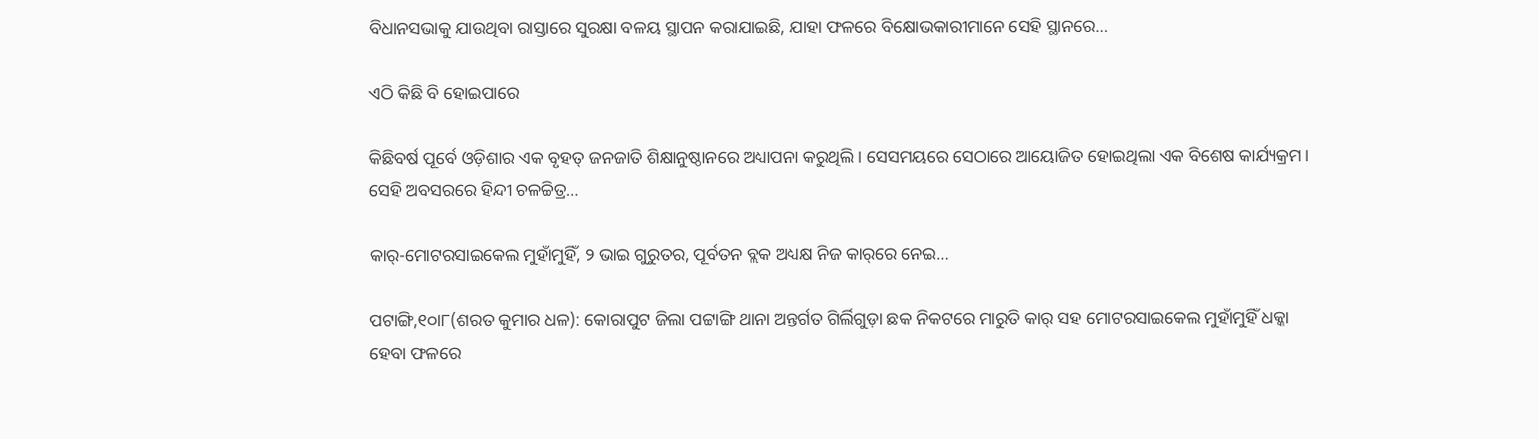ବିଧାନସଭାକୁ ଯାଉଥିବା ରାସ୍ତାରେ ସୁରକ୍ଷା ବଳୟ ସ୍ଥାପନ କରାଯାଇଛି, ଯାହା ଫଳରେ ବିକ୍ଷୋଭକାରୀମାନେ ସେହି ସ୍ଥାନରେ…

ଏଠି କିଛି ବି ହୋଇପାରେ

କିଛିବର୍ଷ ପୂର୍ବେ ଓଡ଼ିଶାର ଏକ ବୃହତ୍‌ ଜନଜାତି ଶିକ୍ଷାନୁଷ୍ଠାନରେ ଅଧ୍ୟାପନା କରୁଥିଲି। ସେସମୟରେ ସେଠାରେ ଆୟୋଜିତ ହୋଇଥିଲା ଏକ ବିଶେଷ କାର୍ଯ୍ୟକ୍ରମ। ସେହି ଅବସରରେ ହିନ୍ଦୀ ଚଳଚ୍ଚିତ୍ର…

କାର୍‌-ମୋଟରସାଇକେଲ ମୁହାଁମୁହିଁ, ୨ ଭାଇ ଗୁରୁତର, ପୂର୍ବତନ ବ୍ଲକ ଅଧ୍ୟକ୍ଷ ନିଜ କାର୍‌ରେ ନେଇ…

ପଟାଙ୍ଗି,୧୦ା୮(ଶରତ କୁମାର ଧଳ): କୋରାପୁଟ ଜିଲା ପଟ୍ଟାଙ୍ଗି ଥାନା ଅନ୍ତର୍ଗତ ଗିର୍ଲିଗୁଡ଼ା ଛକ ନିକଟରେ ମାରୁତି କାର୍‌ ସହ ମୋଟରସାଇକେଲ ମୁହାଁମୁହିଁ ଧକ୍କା ହେବା ଫଳରେ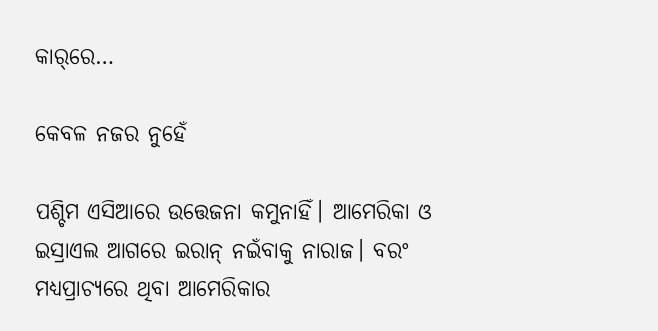କାର୍‌ରେ…

କେବଳ ନଜର ନୁହେଁ

ପଶ୍ଚିମ ଏସିଆରେ ଉତ୍ତେଜନା କମୁନାହିଁ। ଆମେରିକା ଓ ଇସ୍ରାଏଲ ଆଗରେ ଇରାନ୍‌ ନଇଁବାକୁ ନାରାଜ। ବରଂ ମଧ୍ୟପ୍ରାଚ୍ୟରେ ଥିବା ଆମେରିକାର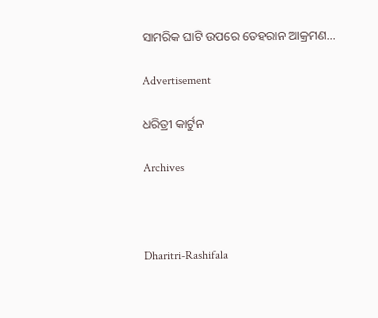ସାମରିକ ଘାଟି ଉପରେ ତେହରାନ ଆକ୍ରମଣ…

Advertisement

ଧରିତ୍ରୀ କାର୍ଟୁନ

Archives



Dharitri-Rashifala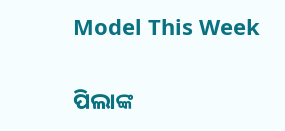Model This Week

ପିଲାଙ୍କ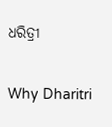ଧରିତ୍ରୀ

Why Dharitri